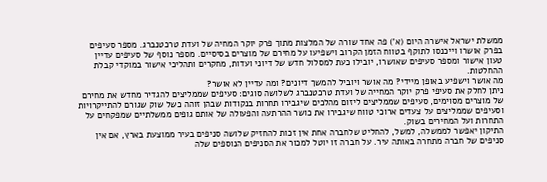ממשלת ישראל אישרה היום (א') פה אחד שורה של המלצות מתוך פרק יוקר המחיה של ועדת טרכטנברג. מספר סעיפים בפרק אושרו וייכנסו לתוקף בטווח הזמן הקרוב וישפיעו על מחירם של מוצרים בסיסיים. מספר נוסף של סעיפים עדיין טעון אישור ומספר סעיפים שאושרו, יובילו כעת למסלול חדש של דיוני ועדות, מחקרים ותהליכי אישור במוקדי קבלת ההחלטות.
מה אושר וישפיע באופן מיידי? מה אושר ויוביל להמשך דיונים? ומה עדיין לא אושר?
ניתן לחלק את סעיפי פרק יוקר המחייה של ועדת טרכטנברג לשלושה סוגים: סעיפים שממליצים להגדיר מחדש את מחירם של מוצרים מסוימים, סעיפים שממליצים ליזום מהלכים שיגבירו תחרות בנקודות שבהן זוהה כשל שוק שגורם להתייקרויות וסעיפים שממליצים על צעדים ארוכי טווח שיגבירו את כושר ההרתעה והפעולה של אותם גופים ממשלתיים שמפקחים על התחרות ועל המחירים בשוק.
התיקון יאפשר לממשלה, למשל, להחליט שלחברה אחת אין זכות להחזיק שלושה סניפים בעיר ממוצעת בארץ, אם אין סניפים של חברה מתחרה באותה עיר. על חברה זו יוטל למכור את הסניפים הנוספים שלה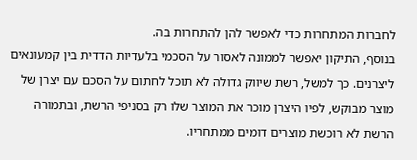לחברות המתחרות כדי לאפשר להן להתחרות בה.
בנוסף, התיקון יאפשר לממונה לאסור על הסכמי בלעדיות הדדית בין קמעונאים ליצרנים. כך למשל, רשת שיווק גדולה לא תוכל לחתום על הסכם עם יצרן של מוצר מבוקש, לפיו היצרן מוכר את המוצר שלו רק בסניפי הרשת, ובתמורה הרשת לא רוכשת מוצרים דומים ממתחריו.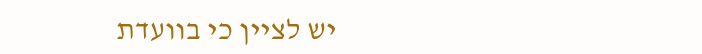יש לציין כי בוועדת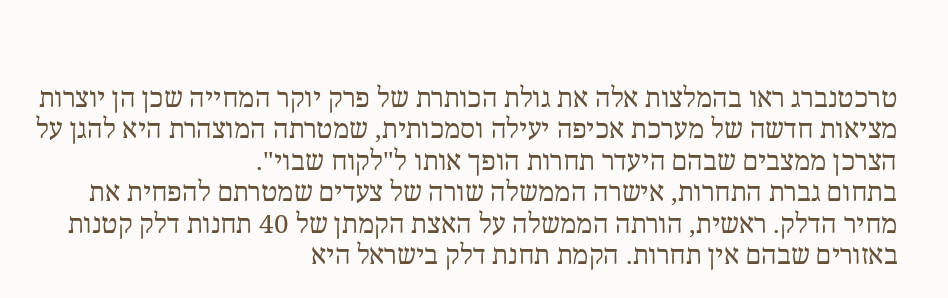טרכטנברג ראו בהמלצות אלה את גולת הכותרת של פרק יוקר המחייה שכן הן יוצרות מציאות חדשה של מערכת אכיפה יעילה וסמכותית, שמטרתה המוצהרת היא להגן על הצרכן ממצבים שבהם היעדר תחרות הופך אותו ל"לקוח שבוי".
בתחום גברת התחרות, אישרה הממשלה שורה של צעדים שמטרתם להפחית את מחיר הדלק. ראשית, הורתה הממשלה על האצת הקמתן של 40 תחנות דלק קטנות באזורים שבהם אין תחרות. הקמת תחנת דלק בישראל היא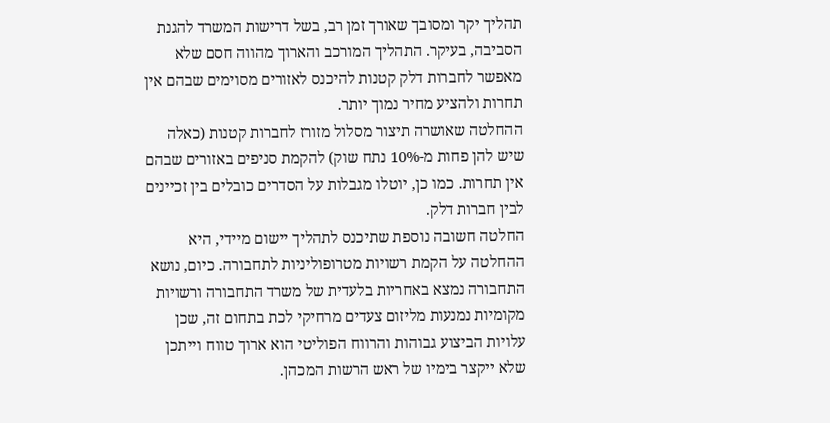תהליך יקר ומסובך שאורך זמן רב, בשל דרישות המשרד להגנת הסביבה, בעיקר. התהליך המורכב והארוך מהווה חסם שלא מאפשר לחברות דלק קטנות להיכנס לאזורים מסוימים שבהם אין תחרות ולהציע מחיר נמוך יותר.
ההחלטה שאושרה תיצור מסלול מזורז לחברות קטנות (כאלה שיש להן פחות מ-10% נתח שוק) להקמת סניפים באזורים שבהם אין תחרות. כמו כן, יוטלו מגבלות על הסדרים כובלים בין זכיינים לבין חברות דלק.
החלטה חשובה נוספת שתיכנס לתהליך יישום מיידי, היא ההחלטה על הקמת רשויות מטרופוליניות לתחבורה. כיום, נושא התחבורה נמצא באחריות בלעדית של משרד התחבורה ורשויות מקומיות נמנעות מליזום צעדים מרחיקי לכת בתחום זה, שכן עלויות הביצוע גבוהות והרווח הפוליטי הוא ארוך טווח וייתכן שלא ייקצר בימיו של ראש הרשות המכהן.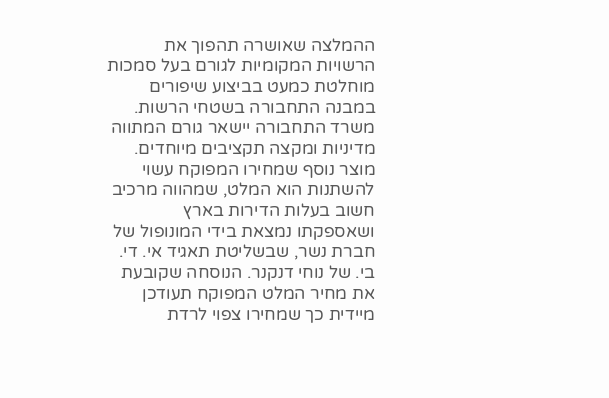ההמלצה שאושרה תהפוך את הרשויות המקומיות לגורם בעל סמכות מוחלטת כמעט בביצוע שיפורים במבנה התחבורה בשטחי הרשות. משרד התחבורה יישאר גורם המתווה מדיניות ומקצה תקציבים מיוחדים.
מוצר נוסף שמחירו המפוקח עשוי להשתנות הוא המלט, שמהווה מרכיב חשוב בעלות הדירות בארץ ושאספקתו נמצאת בידי המונופול של חברת נשר, שבשליטת תאגיד אי. די. בי. של נוחי דנקנר. הנוסחה שקובעת את מחיר המלט המפוקח תעודכן מיידית כך שמחירו צפוי לרדת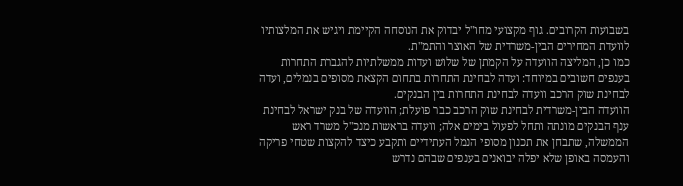בשבועות הקרובים. גוף מקצועי מחו"ל יבדוק את הנוסחה הקיימת ויגיש את המלצותיו לוועדת המחירים הבין-משרדית של האוצר והתמ"ת.
כמו כן, המליצה הוועדה על הקמתן של שלוש ועדות ממשלתיות להגברת התחרות בענפים חשובים במיוחד: ועדה לבחינת התחרות בתחום הקצאת מסופים בנמלים, ועדה לבחינת שוק הרכב וועדה לבחינת התחרות בין הבנקים.
הוועדה הבין-משרדית לבחינת שוק הרכב כבר פועלת; הוועדה של בנק ישראל לבחינת ענף הבנקים מונתה ותחל לפעול בימים אלה; וועדה בראשות מנכ"ל משרד ראש הממשלה, שתבחן את תכנון מסופי הנמל העתידיים ותקבע כיצד להקצות שטחי פריקה והעמסה באופן שלא יפלה יבואנים בענפים שבהם נדרש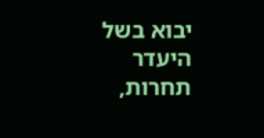יבוא בשל היעדר תחרות,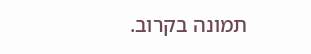תמונה בקרוב.